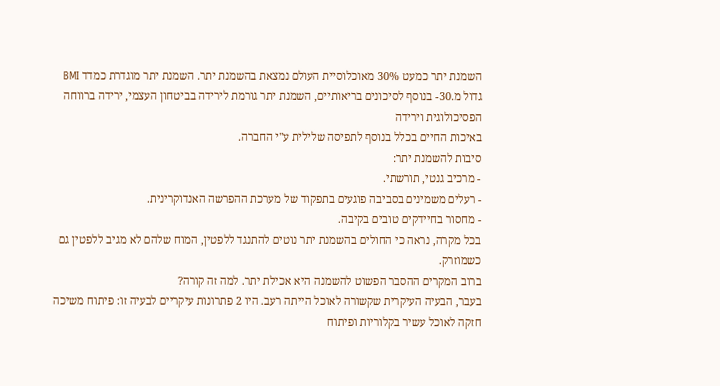השמנת יתר כמעט 30% מאוכלוסיית העולם נמצאת בהשמנת יתר. השמנת יתר מוגדרת כמדד BMI גדול מ.30- בנוסף לסיכונים בריאותיים, השמנת יתר גורמת לירידה בביטחון העצמי, ירידה ברווחה הפסיכולוגית וירידה
באיכות החיים בכלל בנוסף לתפיסה שלילית ע"י החברה.
סיבות להשמנת יתר:
- מרכיב גנטי, תורשתי.
- רעלים משמינים בסביבה פוגעים בתפקוד של מערכת ההפרשה האנדוקרינית.
- מחסור בחיידקים טובים בקיבה.
בכל מקרה, נראה כי החולים בהשמנת יתר נוטים להתנגד ללפטין, המוח שלהם לא מגיב ללפטין גם
כשמוזרק.
ברוב המקרים ההסבר הפשוט להשמנה היא אכילת יתר. למה זה קורה?
בעבר, הבעיה העיקרית שקשורה לאוכל הייתה רעב. היו 2 פתרונות עיקריים לבעיה זו: פיתוח משיכה חזקה לאוכל עשיר בקלוריות ופיתוח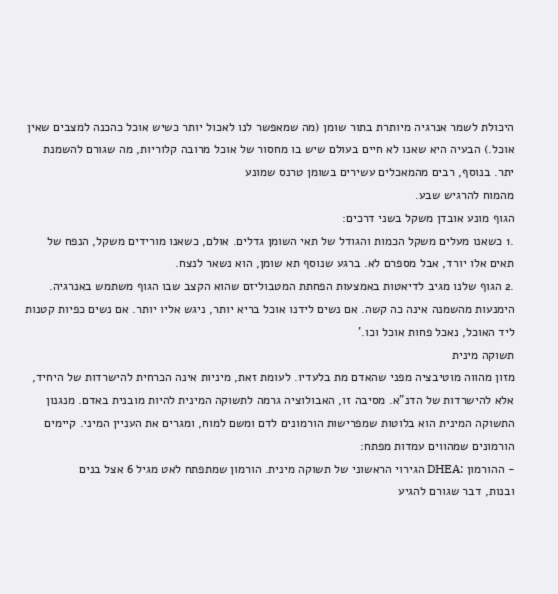היכולת לשמר אנרגיה מיותרת בתור שומן (מה שמאפשר לנו לאכול יותר כשיש אוכל כהכנה למצבים שאין אוכל.) הבעיה היא שאנו לא חיים בעולם שיש בו מחסור של אוכל מרובה קלוריות, מה שגורם להשמנת יתר. בנוסף, רבים מהמאכלים עשירים בשומן טרנס שמונע
מהמוח להרגיש שבע.
הגוף מונע אובדן משקל בשני דרכים:
.1 כשאנו מעלים משקל הכמות והגודל של תאי השומן גדלים. אולם, כשאנו מורידים משקל, הנפח של
תאים אלו יורד, אבל מספרם לא. ברגע שנוסף תא שומן, הוא נשאר לנצח.
.2 הגוף שלנו מגיב לדיאטות באמצעות הפחתת המטבוליזם שהוא הקצב שבו הגוף משתמש באנרגיה.
הימנעות מהשמנה אינה כה קשה. אם נשים לידנו אוכל בריא יותר, ניגש אליו יותר. אם נשים כפיות קטנות
ליד האוכל, נאכל פחות אוכל וכו.'
תשוקה מינית
מזון מהווה מוטיבציה מפני שהאדם מת בלעדיו. לעומת זאת, מיניות אינה הכרחית להישרדות של היחיד, אלא להישרדות של הדנ"א. מסיבה זו, האבולוציה גרמה לתשוקה המינית להיות מובנית באדם. מנגנון התשוקה המינית הוא בלוטות שמפרישות הורמונים לדם ומשם למוח, ומגרים את העניין המיני. קיימים
הורמונים שמהווים עמדות מפתח:
- ההורמון :DHEA הגירוי הראשוני של תשוקה מינית. הורמון שמתפתח לאט מגיל 6 אצל בנים
ובנות, דבר שגורם להגיע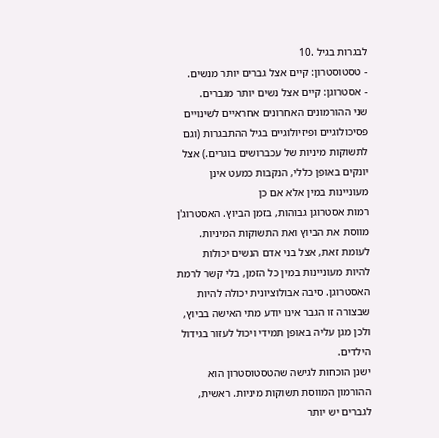לבגרות בגיל .10
- טסטוסטרון: קיים אצל גברים יותר מנשים.
- אסטרוגן: קיים אצל נשים יותר מגברים.
שני ההורמונים האחרונים אחראיים לשינויים פסיכולוגיים ופיזיולוגיים בגיל ההתבגרות (וגם לתשוקות מיניות של עכברושים בוגרים.) אצל יונקים באופן כללי, הנקבות כמעט אינן מעוניינות במין אלא אם כן
רמות אסטרוגן גבוהות, בזמן הביוץ. האסטרוג'ן מווסת את הביוץ ואת התשוקות המיניות. לעומת זאת, אצל בני אדם הנשים יכולות להיות מעוניינות במין כל הזמן, בלי קשר לרמת האסטרוגן. סיבה אבולוציונית יכולה להיות שבצורה זו הגבר אינו יודע מתי האישה בביוץ, ולכן מגן עליה באופן תמידי ויכול לעזור בגידול
הילדים.
ישנן הוכחות לגישה שהטסטוסטרון הוא ההורמון המווסת תשוקות מיניות. ראשית, לגברים יש יותר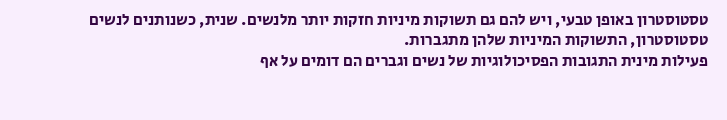טסטוסטרון באופן טבעי, ויש להם גם תשוקות מיניות חזקות יותר מלנשים. שנית, כשנותנים לנשים
טסטוסטרון, התשוקות המיניות שלהן מתגברות.
פעילות מינית התגובות הפסיכולוגיות של נשים וגברים הם דומים על אף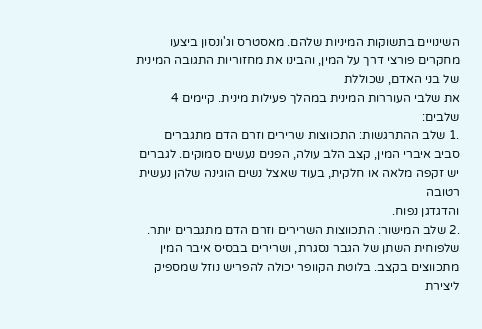השינויים בתשוקות המיניות שלהם. מאסטרס וג'ונסון ביצעו מחקרים פורצי דרך על המין, והבינו את מחזוריות התגובה המינית של בני האדם, שכוללת
את שלבי העוררות המינית במהלך פעילות מינית. קיימים 4 שלבים:
.1 שלב ההתרגשות: התכווצות שרירים וזרם הדם מתגברים סביב איברי המין, קצב הלב עולה, הפנים נעשים סמוקים. לגברים יש זקפה מלאה או חלקית, בעוד שאצל נשים הוגינה שלהן נעשית רטובה
והדגדגן נפוח.
.2 שלב המישור: התכווצות השרירים וזרם הדם מתגברים יותר. שלפוחית השתן של הגבר נסגרת, ושרירים בבסיס איבר המין מתכווצים בקצב. בלוטת הקוופר יכולה להפריש נוזל שמספיק ליצירת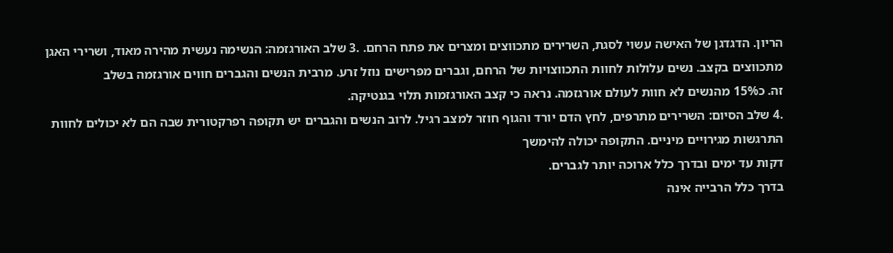הריון. הדגדגן של האישה עשוי לסגת, השרירים מתכווצים ומצרים את פתח הרחם. .3 שלב האורגזמה: הנשימה נעשית מהירה מאוד, ושרירי האגן מתכווצים בקצב. נשים עלולות לחוות התכווצויות של הרחם, וגברים מפרישים נוזל זרע. מרבית הנשים והגברים חווים אורגזמה בשלב
זה. כ15% מהנשים לא חוות לעולם אורגזמה. נראה כי קצב האורגזמות תלוי בגנטיקה.
.4 שלב הסיום: השרירים מתרפים, לחץ הדם יורד והגוף חוזר למצב רגיל. לרוב הנשים והגברים יש תקופה רפרקטורית שבה הם לא יכולים לחוות התרגשות מגירויים מיניים. התקופה יכולה להימשך
דקות עד ימים ובדרך כלל ארוכה יותר לגברים.
בדרך כלל הרבייה אינה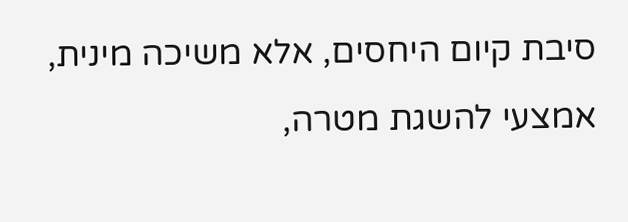סיבת קיום היחסים, אלא משיכה מינית, אמצעי להשגת מטרה,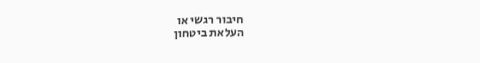חיבור רגשי או
העלאת ביטחון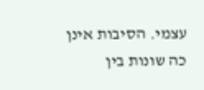עצמי. הסיבות אינן כה שונות בין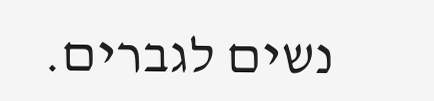נשים לגברים.